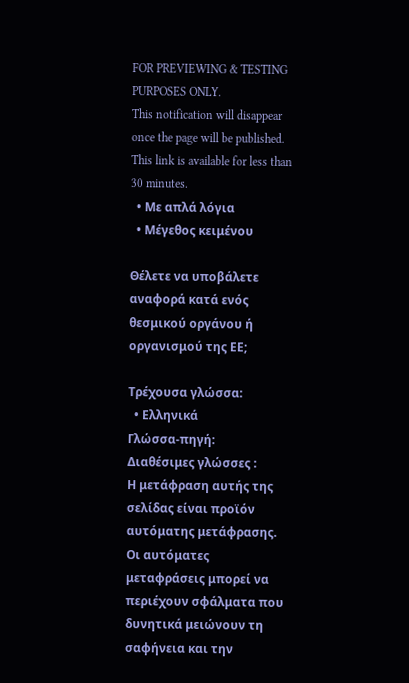FOR PREVIEWING & TESTING PURPOSES ONLY.
This notification will disappear once the page will be published.
This link is available for less than 30 minutes.
  • Με απλά λόγια
  • Μέγεθος κειμένου

Θέλετε να υποβάλετε αναφορά κατά ενός θεσμικού οργάνου ή οργανισμού της ΕΕ;

Τρέχουσα γλώσσα:
  • Ελληνικά
Γλώσσα-πηγή:
Διαθέσιμες γλώσσες :
Η μετάφραση αυτής της σελίδας είναι προϊόν αυτόματης μετάφρασης.
Οι αυτόματες μεταφράσεις μπορεί να περιέχουν σφάλματα που δυνητικά μειώνουν τη σαφήνεια και την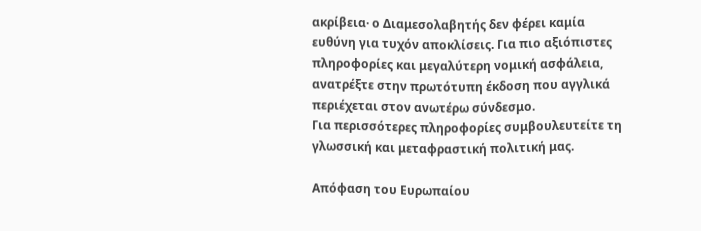ακρίβεια· ο Διαμεσολαβητής δεν φέρει καμία ευθύνη για τυχόν αποκλίσεις. Για πιο αξιόπιστες πληροφορίες και μεγαλύτερη νομική ασφάλεια, ανατρέξτε στην πρωτότυπη έκδοση που αγγλικά περιέχεται στον ανωτέρω σύνδεσμο.
Για περισσότερες πληροφορίες συμβουλευτείτε τη γλωσσική και μεταφραστική πολιτική μας.

Απόφαση του Ευρωπαίου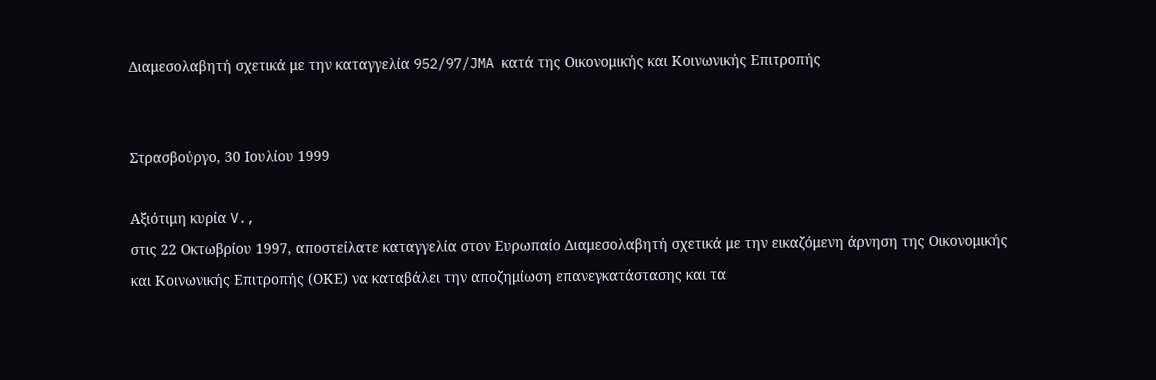Διαμεσολαβητή σχετικά με την καταγγελία 952/97/JMA κατά της Οικονομικής και Κοινωνικής Επιτροπής


Στρασβούργο, 30 Ιουλίου 1999

Αξιότιμη κυρία V.,
στις 22 Οκτωβρίου 1997, αποστείλατε καταγγελία στον Ευρωπαίο Διαμεσολαβητή σχετικά με την εικαζόμενη άρνηση της Οικονομικής και Κοινωνικής Επιτροπής (ΟΚΕ) να καταβάλει την αποζημίωση επανεγκατάστασης και τα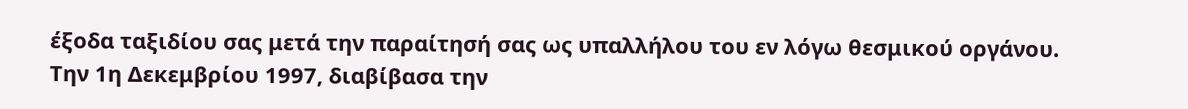έξοδα ταξιδίου σας μετά την παραίτησή σας ως υπαλλήλου του εν λόγω θεσμικού οργάνου.
Την 1η Δεκεμβρίου 1997, διαβίβασα την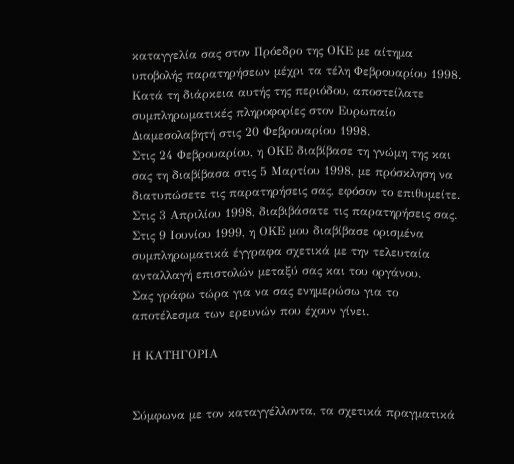καταγγελία σας στον Πρόεδρο της ΟΚΕ με αίτημα υποβολής παρατηρήσεων μέχρι τα τέλη Φεβρουαρίου 1998. Κατά τη διάρκεια αυτής της περιόδου, αποστείλατε συμπληρωματικές πληροφορίες στον Ευρωπαίο Διαμεσολαβητή στις 20 Φεβρουαρίου 1998.
Στις 24 Φεβρουαρίου, η ΟΚΕ διαβίβασε τη γνώμη της και σας τη διαβίβασα στις 5 Μαρτίου 1998, με πρόσκληση να διατυπώσετε τις παρατηρήσεις σας, εφόσον το επιθυμείτε. Στις 3 Απριλίου 1998, διαβιβάσατε τις παρατηρήσεις σας. Στις 9 Ιουνίου 1999, η ΟΚΕ μου διαβίβασε ορισμένα συμπληρωματικά έγγραφα σχετικά με την τελευταία ανταλλαγή επιστολών μεταξύ σας και του οργάνου.
Σας γράφω τώρα για να σας ενημερώσω για το αποτέλεσμα των ερευνών που έχουν γίνει.

Η ΚΑΤΗΓΟΡΙΑ


Σύμφωνα με τον καταγγέλλοντα, τα σχετικά πραγματικά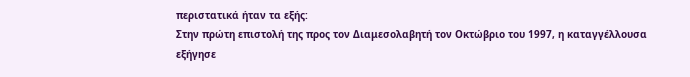περιστατικά ήταν τα εξής:
Στην πρώτη επιστολή της προς τον Διαμεσολαβητή τον Οκτώβριο του 1997, η καταγγέλλουσα εξήγησε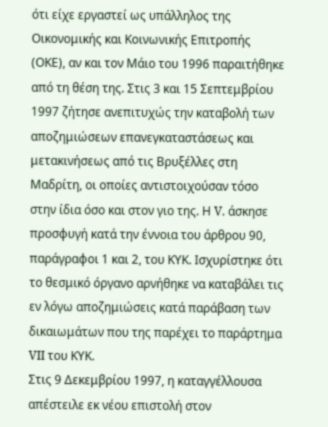ότι είχε εργαστεί ως υπάλληλος της Οικονομικής και Κοινωνικής Επιτροπής (ΟΚΕ), αν και τον Μάιο του 1996 παραιτήθηκε από τη θέση της. Στις 3 και 15 Σεπτεμβρίου 1997 ζήτησε ανεπιτυχώς την καταβολή των αποζημιώσεων επανεγκαταστάσεως και μετακινήσεως από τις Βρυξέλλες στη Μαδρίτη, οι οποίες αντιστοιχούσαν τόσο στην ίδια όσο και στον γιο της. Η V. άσκησε προσφυγή κατά την έννοια του άρθρου 90, παράγραφοι 1 και 2, του ΚΥΚ. Ισχυρίστηκε ότι το θεσμικό όργανο αρνήθηκε να καταβάλει τις εν λόγω αποζημιώσεις κατά παράβαση των δικαιωμάτων που της παρέχει το παράρτημα VII του ΚΥΚ.
Στις 9 Δεκεμβρίου 1997, η καταγγέλλουσα απέστειλε εκ νέου επιστολή στον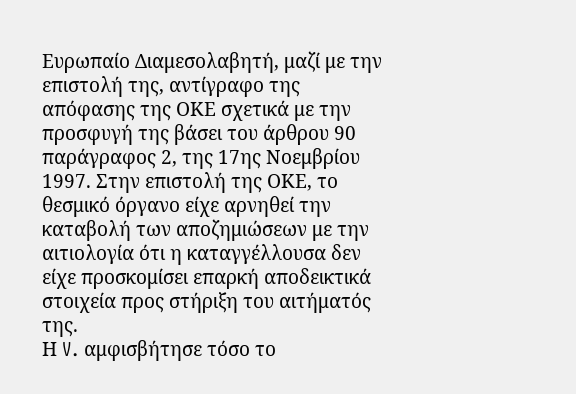Ευρωπαίο Διαμεσολαβητή, μαζί με την επιστολή της, αντίγραφο της απόφασης της ΟΚΕ σχετικά με την προσφυγή της βάσει του άρθρου 90 παράγραφος 2, της 17ης Νοεμβρίου 1997. Στην επιστολή της ΟΚΕ, το θεσμικό όργανο είχε αρνηθεί την καταβολή των αποζημιώσεων με την αιτιολογία ότι η καταγγέλλουσα δεν είχε προσκομίσει επαρκή αποδεικτικά στοιχεία προς στήριξη του αιτήματός της.
Η V. αμφισβήτησε τόσο το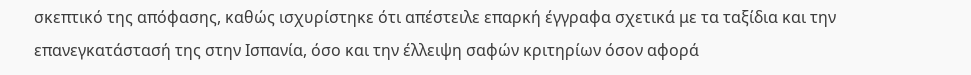σκεπτικό της απόφασης, καθώς ισχυρίστηκε ότι απέστειλε επαρκή έγγραφα σχετικά με τα ταξίδια και την επανεγκατάστασή της στην Ισπανία, όσο και την έλλειψη σαφών κριτηρίων όσον αφορά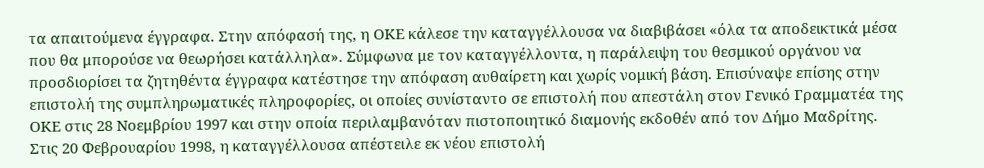τα απαιτούμενα έγγραφα. Στην απόφασή της, η ΟΚΕ κάλεσε την καταγγέλλουσα να διαβιβάσει «όλα τα αποδεικτικά μέσα που θα μπορούσε να θεωρήσει κατάλληλα». Σύμφωνα με τον καταγγέλλοντα, η παράλειψη του θεσμικού οργάνου να προσδιορίσει τα ζητηθέντα έγγραφα κατέστησε την απόφαση αυθαίρετη και χωρίς νομική βάση. Επισύναψε επίσης στην επιστολή της συμπληρωματικές πληροφορίες, οι οποίες συνίσταντο σε επιστολή που απεστάλη στον Γενικό Γραμματέα της ΟΚΕ στις 28 Νοεμβρίου 1997 και στην οποία περιλαμβανόταν πιστοποιητικό διαμονής εκδοθέν από τον Δήμο Μαδρίτης.
Στις 20 Φεβρουαρίου 1998, η καταγγέλλουσα απέστειλε εκ νέου επιστολή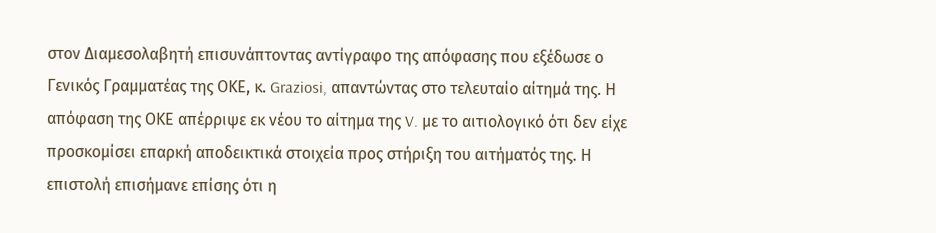στον Διαμεσολαβητή επισυνάπτοντας αντίγραφο της απόφασης που εξέδωσε ο Γενικός Γραμματέας της ΟΚΕ, κ. Graziosi, απαντώντας στο τελευταίο αίτημά της. Η απόφαση της ΟΚΕ απέρριψε εκ νέου το αίτημα της V. με το αιτιολογικό ότι δεν είχε προσκομίσει επαρκή αποδεικτικά στοιχεία προς στήριξη του αιτήματός της. Η επιστολή επισήμανε επίσης ότι η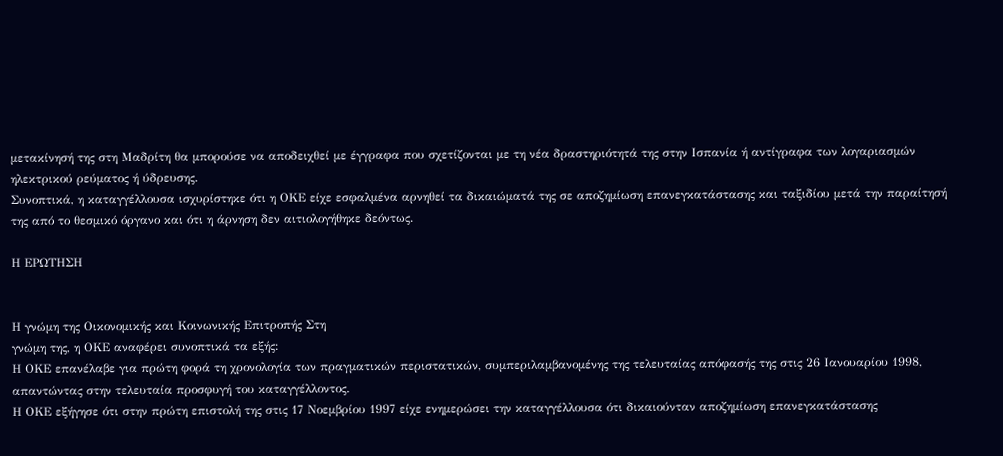μετακίνησή της στη Μαδρίτη θα μπορούσε να αποδειχθεί με έγγραφα που σχετίζονται με τη νέα δραστηριότητά της στην Ισπανία ή αντίγραφα των λογαριασμών ηλεκτρικού ρεύματος ή ύδρευσης.
Συνοπτικά, η καταγγέλλουσα ισχυρίστηκε ότι η ΟΚΕ είχε εσφαλμένα αρνηθεί τα δικαιώματά της σε αποζημίωση επανεγκατάστασης και ταξιδίου μετά την παραίτησή της από το θεσμικό όργανο και ότι η άρνηση δεν αιτιολογήθηκε δεόντως.

Η ΕΡΩΤΗΣΗ


Η γνώμη της Οικονομικής και Κοινωνικής Επιτροπής Στη
γνώμη της, η ΟΚΕ αναφέρει συνοπτικά τα εξής:
Η ΟΚΕ επανέλαβε για πρώτη φορά τη χρονολογία των πραγματικών περιστατικών, συμπεριλαμβανομένης της τελευταίας απόφασής της στις 26 Ιανουαρίου 1998, απαντώντας στην τελευταία προσφυγή του καταγγέλλοντος.
Η ΟΚΕ εξήγησε ότι στην πρώτη επιστολή της στις 17 Νοεμβρίου 1997 είχε ενημερώσει την καταγγέλλουσα ότι δικαιούνταν αποζημίωση επανεγκατάστασης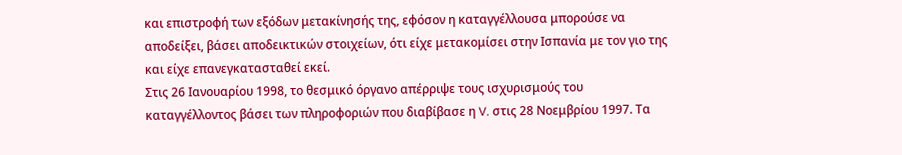και επιστροφή των εξόδων μετακίνησής της, εφόσον η καταγγέλλουσα μπορούσε να αποδείξει, βάσει αποδεικτικών στοιχείων, ότι είχε μετακομίσει στην Ισπανία με τον γιο της και είχε επανεγκατασταθεί εκεί.
Στις 26 Ιανουαρίου 1998, το θεσμικό όργανο απέρριψε τους ισχυρισμούς του καταγγέλλοντος βάσει των πληροφοριών που διαβίβασε η V. στις 28 Νοεμβρίου 1997. Τα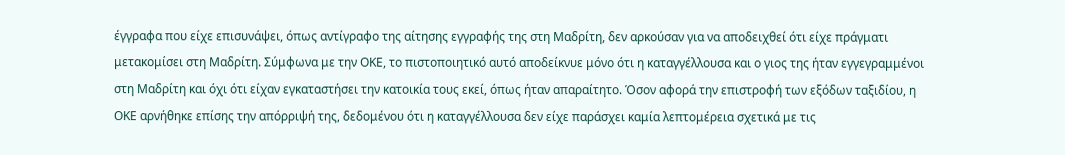έγγραφα που είχε επισυνάψει, όπως αντίγραφο της αίτησης εγγραφής της στη Μαδρίτη, δεν αρκούσαν για να αποδειχθεί ότι είχε πράγματι μετακομίσει στη Μαδρίτη. Σύμφωνα με την ΟΚΕ, το πιστοποιητικό αυτό αποδείκνυε μόνο ότι η καταγγέλλουσα και ο γιος της ήταν εγγεγραμμένοι στη Μαδρίτη και όχι ότι είχαν εγκαταστήσει την κατοικία τους εκεί, όπως ήταν απαραίτητο. Όσον αφορά την επιστροφή των εξόδων ταξιδίου, η ΟΚΕ αρνήθηκε επίσης την απόρριψή της, δεδομένου ότι η καταγγέλλουσα δεν είχε παράσχει καμία λεπτομέρεια σχετικά με τις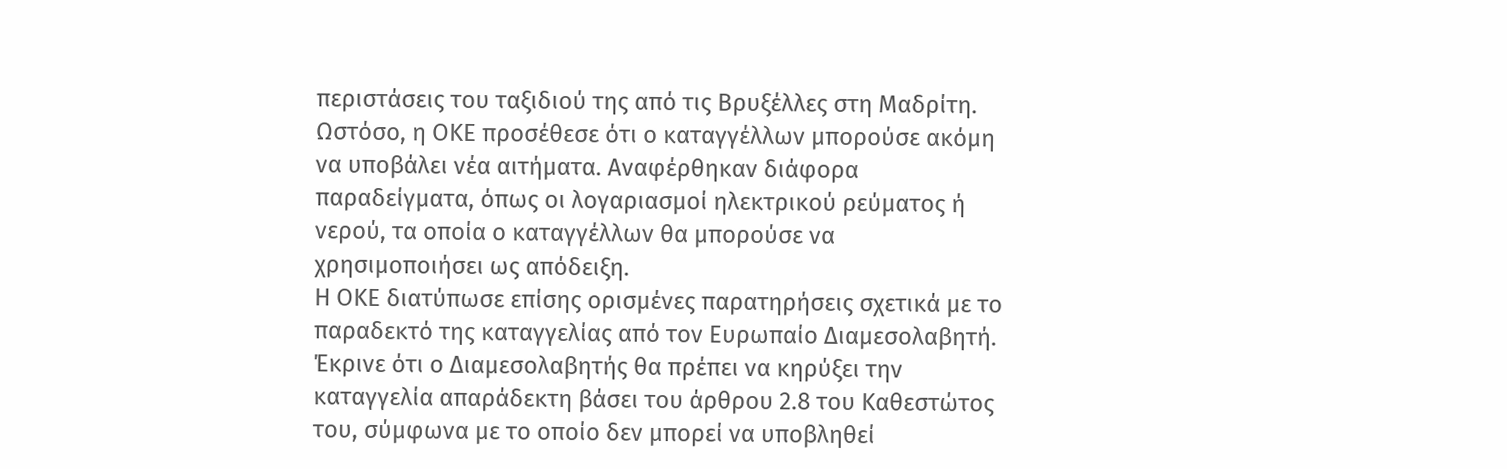περιστάσεις του ταξιδιού της από τις Βρυξέλλες στη Μαδρίτη.
Ωστόσο, η ΟΚΕ προσέθεσε ότι ο καταγγέλλων μπορούσε ακόμη να υποβάλει νέα αιτήματα. Αναφέρθηκαν διάφορα παραδείγματα, όπως οι λογαριασμοί ηλεκτρικού ρεύματος ή νερού, τα οποία ο καταγγέλλων θα μπορούσε να χρησιμοποιήσει ως απόδειξη.
Η ΟΚΕ διατύπωσε επίσης ορισμένες παρατηρήσεις σχετικά με το παραδεκτό της καταγγελίας από τον Ευρωπαίο Διαμεσολαβητή. Έκρινε ότι ο Διαμεσολαβητής θα πρέπει να κηρύξει την καταγγελία απαράδεκτη βάσει του άρθρου 2.8 του Καθεστώτος του, σύμφωνα με το οποίο δεν μπορεί να υποβληθεί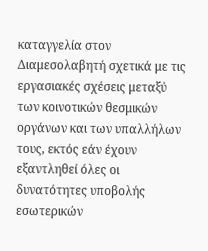καταγγελία στον Διαμεσολαβητή σχετικά με τις εργασιακές σχέσεις μεταξύ των κοινοτικών θεσμικών οργάνων και των υπαλλήλων τους, εκτός εάν έχουν εξαντληθεί όλες οι δυνατότητες υποβολής εσωτερικών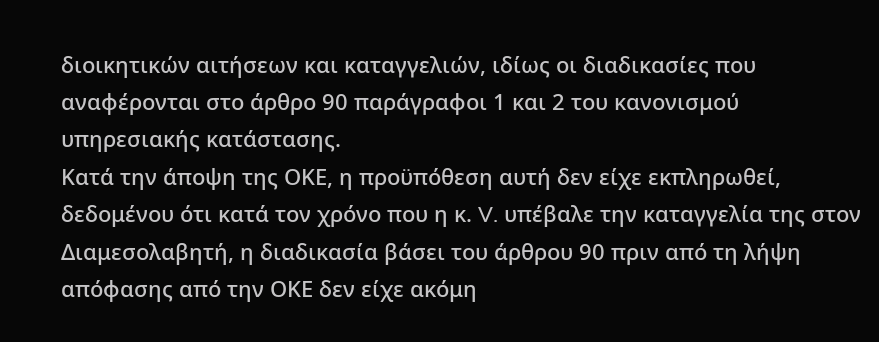διοικητικών αιτήσεων και καταγγελιών, ιδίως οι διαδικασίες που αναφέρονται στο άρθρο 90 παράγραφοι 1 και 2 του κανονισμού υπηρεσιακής κατάστασης.
Κατά την άποψη της ΟΚΕ, η προϋπόθεση αυτή δεν είχε εκπληρωθεί, δεδομένου ότι κατά τον χρόνο που η κ. V. υπέβαλε την καταγγελία της στον Διαμεσολαβητή, η διαδικασία βάσει του άρθρου 90 πριν από τη λήψη απόφασης από την ΟΚΕ δεν είχε ακόμη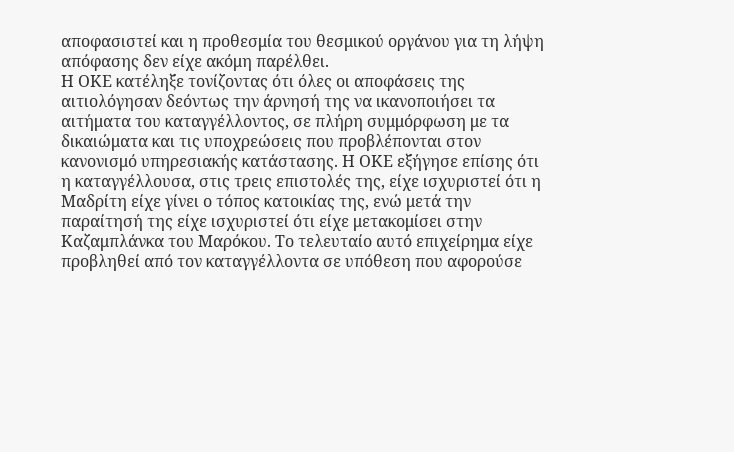αποφασιστεί και η προθεσμία του θεσμικού οργάνου για τη λήψη απόφασης δεν είχε ακόμη παρέλθει.
Η ΟΚΕ κατέληξε τονίζοντας ότι όλες οι αποφάσεις της αιτιολόγησαν δεόντως την άρνησή της να ικανοποιήσει τα αιτήματα του καταγγέλλοντος, σε πλήρη συμμόρφωση με τα δικαιώματα και τις υποχρεώσεις που προβλέπονται στον κανονισμό υπηρεσιακής κατάστασης. Η ΟΚΕ εξήγησε επίσης ότι η καταγγέλλουσα, στις τρεις επιστολές της, είχε ισχυριστεί ότι η Μαδρίτη είχε γίνει ο τόπος κατοικίας της, ενώ μετά την παραίτησή της είχε ισχυριστεί ότι είχε μετακομίσει στην Καζαμπλάνκα του Μαρόκου. Το τελευταίο αυτό επιχείρημα είχε προβληθεί από τον καταγγέλλοντα σε υπόθεση που αφορούσε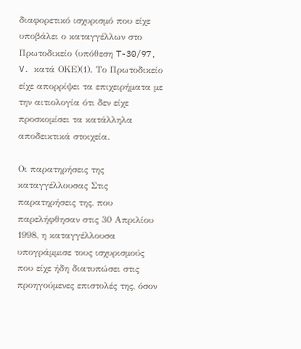διαφορετικό ισχυρισμό που είχε υποβάλει ο καταγγέλλων στο Πρωτοδικείο (υπόθεση T-30/97, V. κατά ΟΚΕ)(1). Το Πρωτοδικείο είχε απορρίψει τα επιχειρήματα με την αιτιολογία ότι δεν είχε προσκομίσει τα κατάλληλα αποδεικτικά στοιχεία.

Οι παρατηρήσεις της καταγγέλλουσας Στις παρατηρήσεις της, που παρελήφθησαν στις 30 Απριλίου 1998, η καταγγέλλουσα υπογράμμισε τους ισχυρισμούς που είχε ήδη διατυπώσει στις προηγούμενες επιστολές της, όσον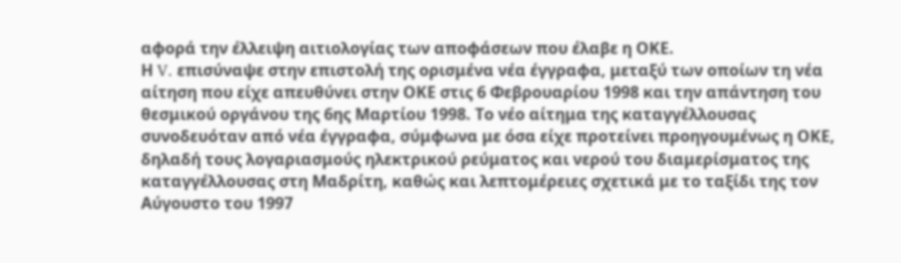αφορά την έλλειψη αιτιολογίας των αποφάσεων που έλαβε η ΟΚΕ.
Η V. επισύναψε στην επιστολή της ορισμένα νέα έγγραφα, μεταξύ των οποίων τη νέα αίτηση που είχε απευθύνει στην ΟΚΕ στις 6 Φεβρουαρίου 1998 και την απάντηση του θεσμικού οργάνου της 6ης Μαρτίου 1998. Το νέο αίτημα της καταγγέλλουσας συνοδευόταν από νέα έγγραφα, σύμφωνα με όσα είχε προτείνει προηγουμένως η ΟΚΕ, δηλαδή τους λογαριασμούς ηλεκτρικού ρεύματος και νερού του διαμερίσματος της καταγγέλλουσας στη Μαδρίτη, καθώς και λεπτομέρειες σχετικά με το ταξίδι της τον Αύγουστο του 1997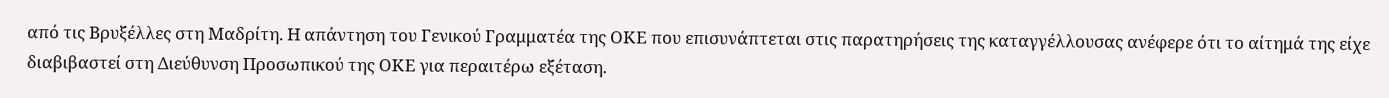από τις Βρυξέλλες στη Μαδρίτη. Η απάντηση του Γενικού Γραμματέα της ΟΚΕ που επισυνάπτεται στις παρατηρήσεις της καταγγέλλουσας ανέφερε ότι το αίτημά της είχε διαβιβαστεί στη Διεύθυνση Προσωπικού της ΟΚΕ για περαιτέρω εξέταση.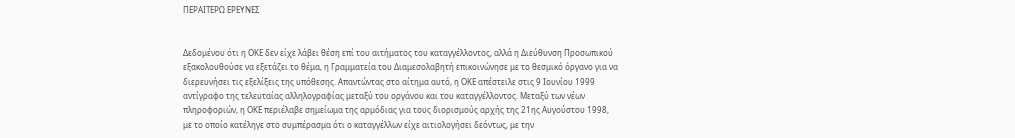ΠΕΡΑΙΤΕΡΩ ΕΡΕΥΝΕΣ


Δεδομένου ότι η ΟΚΕ δεν είχε λάβει θέση επί του αιτήματος του καταγγέλλοντος, αλλά η Διεύθυνση Προσωπικού εξακολουθούσε να εξετάζει το θέμα, η Γραμματεία του Διαμεσολαβητή επικοινώνησε με το θεσμικό όργανο για να διερευνήσει τις εξελίξεις της υπόθεσης. Απαντώντας στο αίτημα αυτό, η ΟΚΕ απέστειλε στις 9 Ιουνίου 1999 αντίγραφο της τελευταίας αλληλογραφίας μεταξύ του οργάνου και του καταγγέλλοντος. Μεταξύ των νέων πληροφοριών, η ΟΚΕ περιέλαβε σημείωμα της αρμόδιας για τους διορισμούς αρχής της 21ης Αυγούστου 1998, με το οποίο κατέληγε στο συμπέρασμα ότι ο καταγγέλλων είχε αιτιολογήσει δεόντως, με την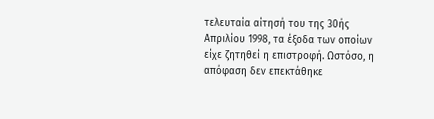τελευταία αίτησή του της 30ής Απριλίου 1998, τα έξοδα των οποίων είχε ζητηθεί η επιστροφή. Ωστόσο, η απόφαση δεν επεκτάθηκε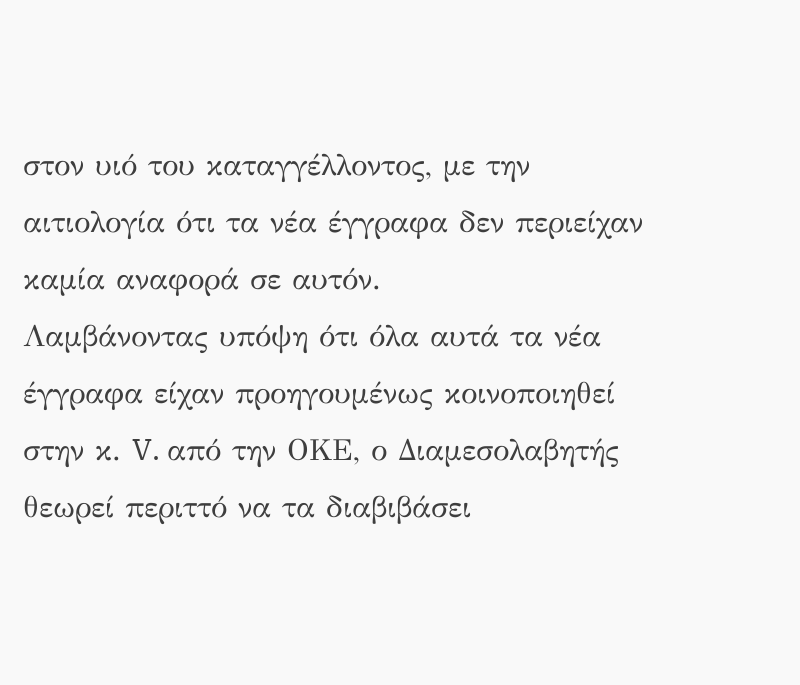στον υιό του καταγγέλλοντος, με την αιτιολογία ότι τα νέα έγγραφα δεν περιείχαν καμία αναφορά σε αυτόν.
Λαμβάνοντας υπόψη ότι όλα αυτά τα νέα έγγραφα είχαν προηγουμένως κοινοποιηθεί στην κ. V. από την ΟΚΕ, ο Διαμεσολαβητής θεωρεί περιττό να τα διαβιβάσει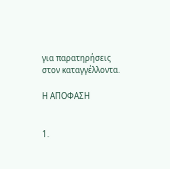για παρατηρήσεις στον καταγγέλλοντα.

Η ΑΠΟΦΑΣΗ


1.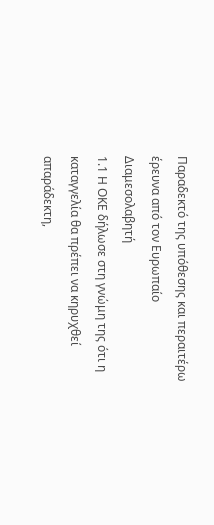Παραδεκτό της υπόθεσης και περαιτέρω έρευνα από τον Ευρωπαίο Διαμεσολαβητή
1.1 Η ΟΚΕ δήλωσε στη γνώμη της ότι η καταγγελία θα πρέπει να κηρυχθεί απαράδεκτη,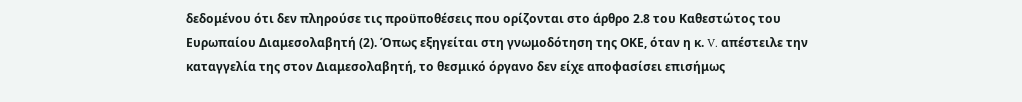δεδομένου ότι δεν πληρούσε τις προϋποθέσεις που ορίζονται στο άρθρο 2.8 του Καθεστώτος του Ευρωπαίου Διαμεσολαβητή (2). Όπως εξηγείται στη γνωμοδότηση της ΟΚΕ, όταν η κ. V. απέστειλε την καταγγελία της στον Διαμεσολαβητή, το θεσμικό όργανο δεν είχε αποφασίσει επισήμως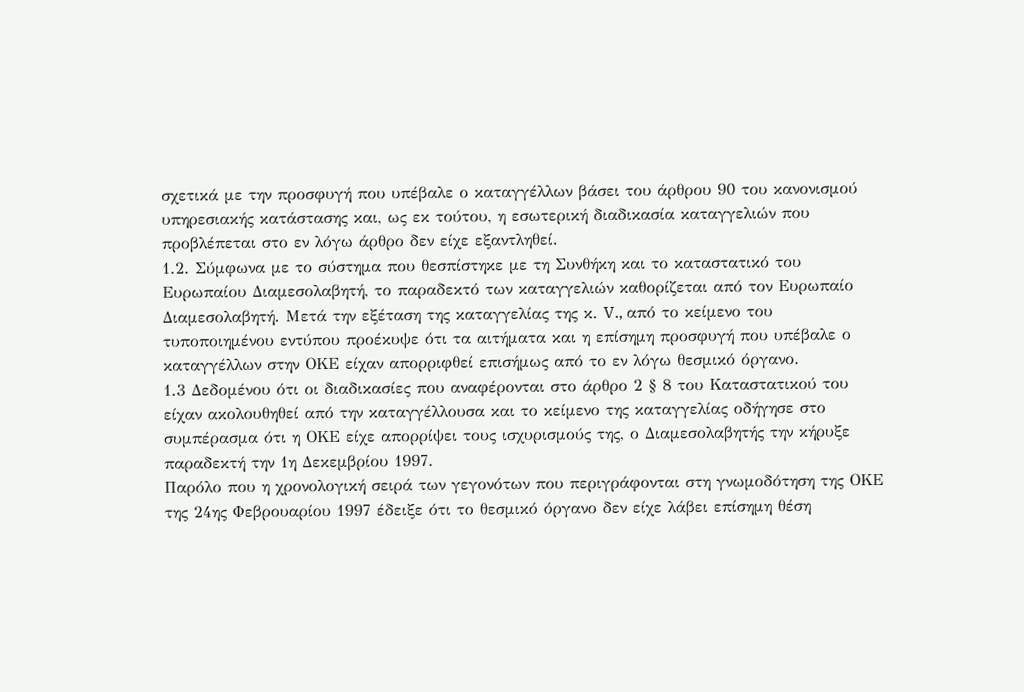σχετικά με την προσφυγή που υπέβαλε ο καταγγέλλων βάσει του άρθρου 90 του κανονισμού υπηρεσιακής κατάστασης και, ως εκ τούτου, η εσωτερική διαδικασία καταγγελιών που προβλέπεται στο εν λόγω άρθρο δεν είχε εξαντληθεί.
1.2. Σύμφωνα με το σύστημα που θεσπίστηκε με τη Συνθήκη και το καταστατικό του Ευρωπαίου Διαμεσολαβητή, το παραδεκτό των καταγγελιών καθορίζεται από τον Ευρωπαίο Διαμεσολαβητή. Μετά την εξέταση της καταγγελίας της κ. V., από το κείμενο του τυποποιημένου εντύπου προέκυψε ότι τα αιτήματα και η επίσημη προσφυγή που υπέβαλε ο καταγγέλλων στην ΟΚΕ είχαν απορριφθεί επισήμως από το εν λόγω θεσμικό όργανο.
1.3 Δεδομένου ότι οι διαδικασίες που αναφέρονται στο άρθρο 2 § 8 του Καταστατικού του είχαν ακολουθηθεί από την καταγγέλλουσα και το κείμενο της καταγγελίας οδήγησε στο συμπέρασμα ότι η ΟΚΕ είχε απορρίψει τους ισχυρισμούς της, ο Διαμεσολαβητής την κήρυξε παραδεκτή την 1η Δεκεμβρίου 1997.
Παρόλο που η χρονολογική σειρά των γεγονότων που περιγράφονται στη γνωμοδότηση της ΟΚΕ της 24ης Φεβρουαρίου 1997 έδειξε ότι το θεσμικό όργανο δεν είχε λάβει επίσημη θέση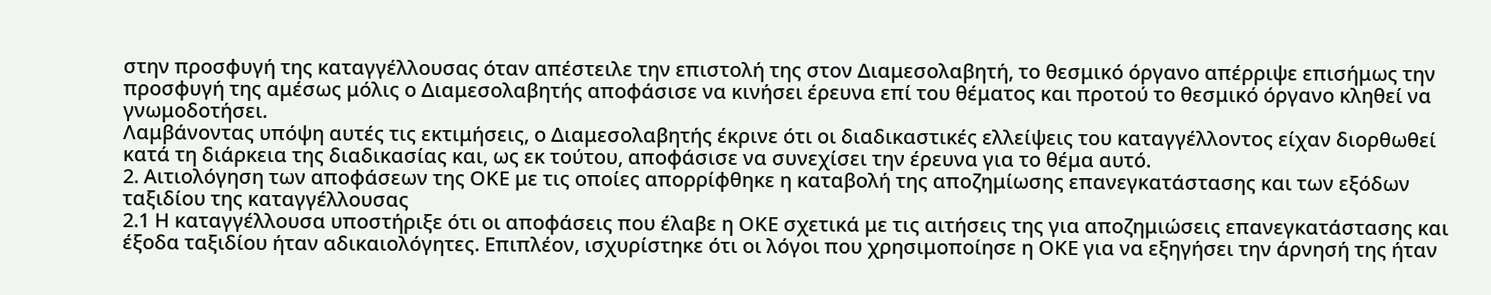στην προσφυγή της καταγγέλλουσας όταν απέστειλε την επιστολή της στον Διαμεσολαβητή, το θεσμικό όργανο απέρριψε επισήμως την προσφυγή της αμέσως μόλις ο Διαμεσολαβητής αποφάσισε να κινήσει έρευνα επί του θέματος και προτού το θεσμικό όργανο κληθεί να γνωμοδοτήσει.
Λαμβάνοντας υπόψη αυτές τις εκτιμήσεις, ο Διαμεσολαβητής έκρινε ότι οι διαδικαστικές ελλείψεις του καταγγέλλοντος είχαν διορθωθεί κατά τη διάρκεια της διαδικασίας και, ως εκ τούτου, αποφάσισε να συνεχίσει την έρευνα για το θέμα αυτό.
2. Αιτιολόγηση των αποφάσεων της ΟΚΕ με τις οποίες απορρίφθηκε η καταβολή της αποζημίωσης επανεγκατάστασης και των εξόδων ταξιδίου της καταγγέλλουσας
2.1 Η καταγγέλλουσα υποστήριξε ότι οι αποφάσεις που έλαβε η ΟΚΕ σχετικά με τις αιτήσεις της για αποζημιώσεις επανεγκατάστασης και έξοδα ταξιδίου ήταν αδικαιολόγητες. Επιπλέον, ισχυρίστηκε ότι οι λόγοι που χρησιμοποίησε η ΟΚΕ για να εξηγήσει την άρνησή της ήταν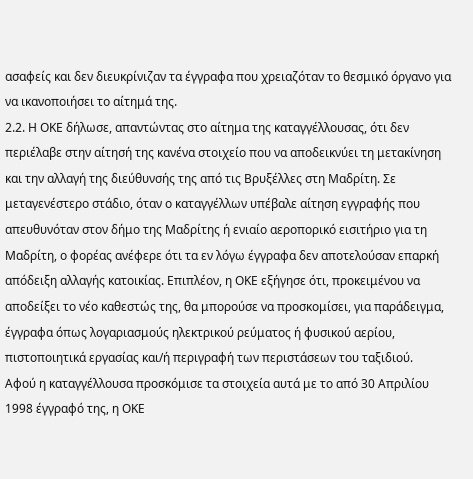ασαφείς και δεν διευκρίνιζαν τα έγγραφα που χρειαζόταν το θεσμικό όργανο για να ικανοποιήσει το αίτημά της.
2.2. Η ΟΚΕ δήλωσε, απαντώντας στο αίτημα της καταγγέλλουσας, ότι δεν περιέλαβε στην αίτησή της κανένα στοιχείο που να αποδεικνύει τη μετακίνηση και την αλλαγή της διεύθυνσής της από τις Βρυξέλλες στη Μαδρίτη. Σε μεταγενέστερο στάδιο, όταν ο καταγγέλλων υπέβαλε αίτηση εγγραφής που απευθυνόταν στον δήμο της Μαδρίτης ή ενιαίο αεροπορικό εισιτήριο για τη Μαδρίτη, ο φορέας ανέφερε ότι τα εν λόγω έγγραφα δεν αποτελούσαν επαρκή απόδειξη αλλαγής κατοικίας. Επιπλέον, η ΟΚΕ εξήγησε ότι, προκειμένου να αποδείξει το νέο καθεστώς της, θα μπορούσε να προσκομίσει, για παράδειγμα, έγγραφα όπως λογαριασμούς ηλεκτρικού ρεύματος ή φυσικού αερίου, πιστοποιητικά εργασίας και/ή περιγραφή των περιστάσεων του ταξιδιού.
Αφού η καταγγέλλουσα προσκόμισε τα στοιχεία αυτά με το από 30 Απριλίου 1998 έγγραφό της, η ΟΚΕ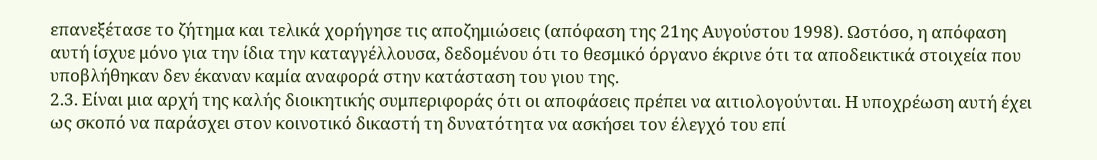επανεξέτασε το ζήτημα και τελικά χορήγησε τις αποζημιώσεις (απόφαση της 21ης Αυγούστου 1998). Ωστόσο, η απόφαση αυτή ίσχυε μόνο για την ίδια την καταγγέλλουσα, δεδομένου ότι το θεσμικό όργανο έκρινε ότι τα αποδεικτικά στοιχεία που υποβλήθηκαν δεν έκαναν καμία αναφορά στην κατάσταση του γιου της.
2.3. Είναι μια αρχή της καλής διοικητικής συμπεριφοράς ότι οι αποφάσεις πρέπει να αιτιολογούνται. Η υποχρέωση αυτή έχει ως σκοπό να παράσχει στον κοινοτικό δικαστή τη δυνατότητα να ασκήσει τον έλεγχό του επί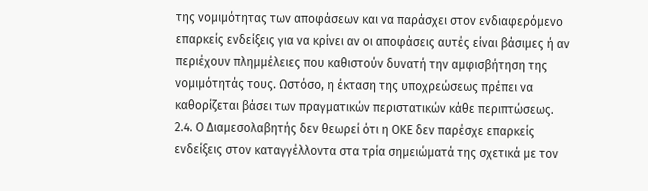της νομιμότητας των αποφάσεων και να παράσχει στον ενδιαφερόμενο επαρκείς ενδείξεις για να κρίνει αν οι αποφάσεις αυτές είναι βάσιμες ή αν περιέχουν πλημμέλειες που καθιστούν δυνατή την αμφισβήτηση της νομιμότητάς τους. Ωστόσο, η έκταση της υποχρεώσεως πρέπει να καθορίζεται βάσει των πραγματικών περιστατικών κάθε περιπτώσεως.
2.4. Ο Διαμεσολαβητής δεν θεωρεί ότι η ΟΚΕ δεν παρέσχε επαρκείς ενδείξεις στον καταγγέλλοντα στα τρία σημειώματά της σχετικά με τον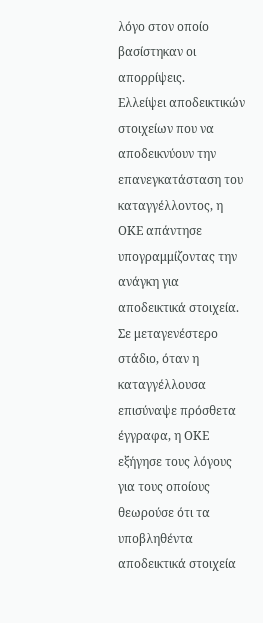λόγο στον οποίο βασίστηκαν οι απορρίψεις.
Ελλείψει αποδεικτικών στοιχείων που να αποδεικνύουν την επανεγκατάσταση του καταγγέλλοντος, η ΟΚΕ απάντησε υπογραμμίζοντας την ανάγκη για αποδεικτικά στοιχεία. Σε μεταγενέστερο στάδιο, όταν η καταγγέλλουσα επισύναψε πρόσθετα έγγραφα, η ΟΚΕ εξήγησε τους λόγους για τους οποίους θεωρούσε ότι τα υποβληθέντα αποδεικτικά στοιχεία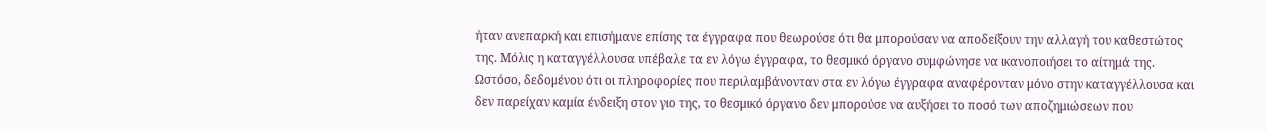ήταν ανεπαρκή και επισήμανε επίσης τα έγγραφα που θεωρούσε ότι θα μπορούσαν να αποδείξουν την αλλαγή του καθεστώτος της. Μόλις η καταγγέλλουσα υπέβαλε τα εν λόγω έγγραφα, το θεσμικό όργανο συμφώνησε να ικανοποιήσει το αίτημά της. Ωστόσο, δεδομένου ότι οι πληροφορίες που περιλαμβάνονταν στα εν λόγω έγγραφα αναφέρονταν μόνο στην καταγγέλλουσα και δεν παρείχαν καμία ένδειξη στον γιο της, το θεσμικό όργανο δεν μπορούσε να αυξήσει το ποσό των αποζημιώσεων που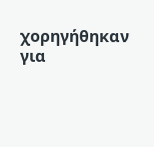χορηγήθηκαν για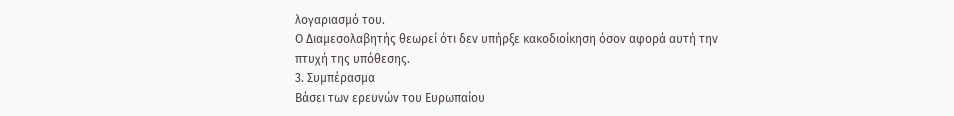λογαριασμό του.
Ο Διαμεσολαβητής θεωρεί ότι δεν υπήρξε κακοδιοίκηση όσον αφορά αυτή την πτυχή της υπόθεσης.
3. Συμπέρασμα
Βάσει των ερευνών του Ευρωπαίου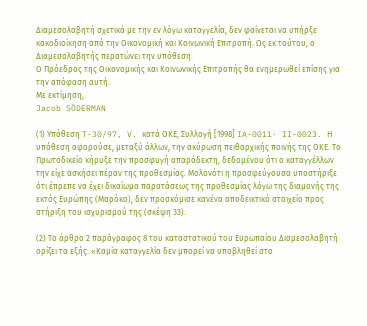Διαμεσολαβητή σχετικά με την εν λόγω καταγγελία, δεν φαίνεται να υπήρξε κακοδιοίκηση από την Οικονομική και Κοινωνική Επιτροπή. Ως εκ τούτου, ο Διαμεσολαβητής περατώνει την υπόθεση.
Ο Πρόεδρος της Οικονομικής και Κοινωνικής Επιτροπής θα ενημερωθεί επίσης για την απόφαση αυτή.
Με εκτίμηση,
Jacob SÖDERMAN

(1) Υπόθεση T-30/97, V. κατά ΟΚΕ, Συλλογή [1998] IA-0011· II-0023. Η υπόθεση αφορούσε, μεταξύ άλλων, την ακύρωση πειθαρχικής ποινής της ΟΚΕ. Το Πρωτοδικείο κήρυξε την προσφυγή απαράδεκτη, δεδομένου ότι ο καταγγέλλων την είχε ασκήσει πέραν της προθεσμίας. Μολονότι η προσφεύγουσα υποστήριξε ότι έπρεπε να έχει δικαίωμα παρατάσεως της προθεσμίας λόγω της διαμονής της εκτός Ευρώπης (Μαρόκο), δεν προσκόμισε κανένα αποδεικτικό στοιχείο προς στήριξη του ισχυρισμού της (σκέψη 33).

(2) Το άρθρο 2 παράγραφος 8 του καταστατικού του Ευρωπαίου Διαμεσολαβητή ορίζει τα εξής: «Καμία καταγγελία δεν μπορεί να υποβληθεί στο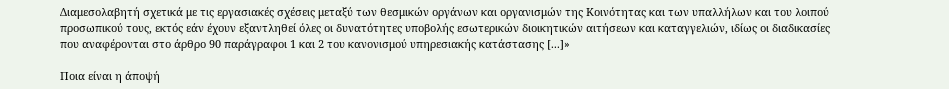Διαμεσολαβητή σχετικά με τις εργασιακές σχέσεις μεταξύ των θεσμικών οργάνων και οργανισμών της Κοινότητας και των υπαλλήλων και του λοιπού προσωπικού τους, εκτός εάν έχουν εξαντληθεί όλες οι δυνατότητες υποβολής εσωτερικών διοικητικών αιτήσεων και καταγγελιών, ιδίως οι διαδικασίες που αναφέρονται στο άρθρο 90 παράγραφοι 1 και 2 του κανονισμού υπηρεσιακής κατάστασης [...]»

Ποια είναι η άποψή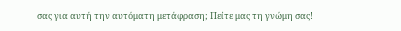σας για αυτή την αυτόματη μετάφραση; Πείτε μας τη γνώμη σας!